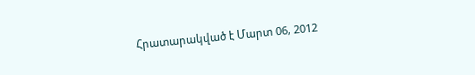Հրատարակված է Մարտ 06, 2012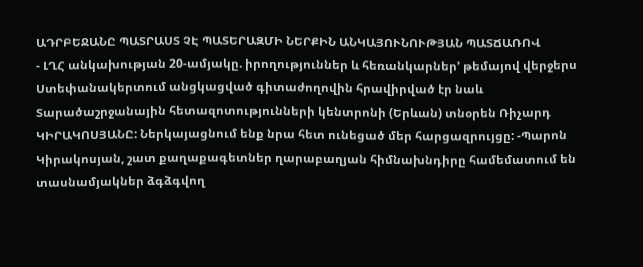ԱԴՐԲԵՋԱՆԸ ՊԱՏՐԱՍՏ ՉԷ ՊԱՏԵՐԱԶՄԻ ՆԵՐՔԻՆ ԱՆԿԱՅՈՒՆՈՒԹՅԱՆ ՊԱՏՃԱՌՈՎ
- ԼՂՀ անկախության 20-ամյակը. իրողություններ և հեռանկարներ՚ թեմայով վերջերս Ստեփանակերտում անցկացված գիտաժողովին հրավիրված էր նաև Տարածաշրջանային հետազոտությունների կենտրոնի (Երևան) տնօրեն Ռիչարդ ԿԻՐԱԿՈՍՅԱՆԸ: Ներկայացնում ենք նրա հետ ունեցած մեր հարցազրույցը: -Պարոն Կիրակոսյան, շատ քաղաքագետներ ղարաբաղյան հիմնախնդիրը համեմատում են տասնամյակներ ձգձգվող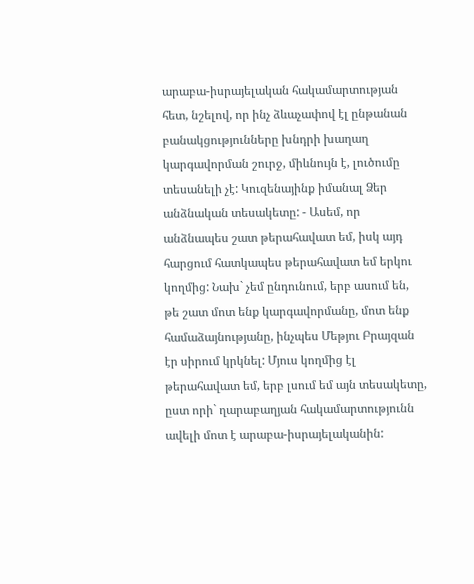արաբա-իսրայելական հակամարտության հետ, նշելով, որ ինչ ձևաչափով էլ ընթանան բանակցությունները խնդրի խաղաղ կարգավորման շուրջ, միևնույն է, լուծումը տեսանելի չէ: Կուզենայինք իմանալ Ձեր անձնական տեսակետը: - Ասեմ, որ անձնապես շատ թերահավատ եմ, իսկ այդ հարցում հատկապես թերահավատ եմ երկու կողմից: Նախ` չեմ ընդունում, երբ ասում են, թե շատ մոտ ենք կարգավորմանը, մոտ ենք համաձայնությանը, ինչպես Մեթյու Բրայզան էր սիրում կրկնել: Մյուս կողմից էլ թերահավատ եմ, երբ լսում եմ այն տեսակետը, ըստ որի` ղարաբաղյան հակամարտությունն ավելի մոտ է արաբա-իսրայելականին: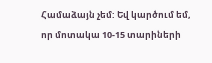Համաձայն չեմ: Եվ կարծում եմ, որ մոտակա 10-15 տարիների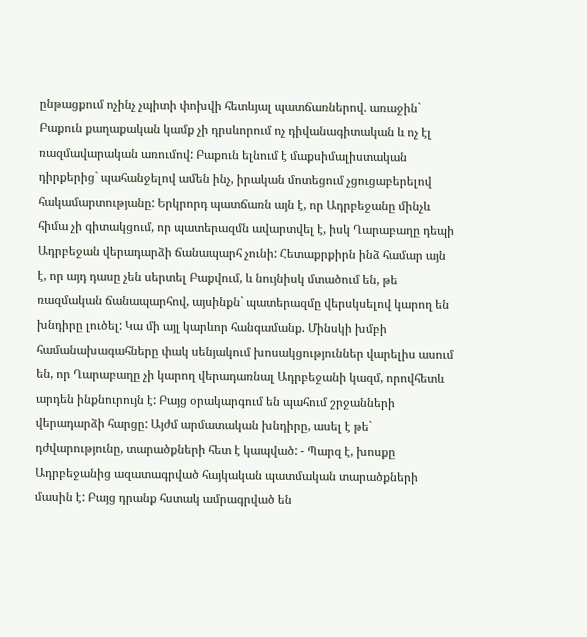ընթացքում ոչինչ չպիտի փոխվի հետևյալ պատճառներով. առաջին` Բաքուն քաղաքական կամք չի դրսևորում ոչ դիվանագիտական և ոչ էլ ռազմավարական առումով: Բաքուն ելնում է մաքսիմալիստական դիրքերից` պահանջելով ամեն ինչ, իրական մոտեցում չցուցաբերելով հակամարտությանը: Երկրորդ պատճառն այն է, որ Ադրբեջանը մինչև հիմա չի գիտակցում, որ պատերազմն ավարտվել է, իսկ Ղարաբաղը դեպի Ադրբեջան վերադարձի ճանապարհ չունի: Հետաքրքիրն ինձ համար այն է, որ այդ դասը չեն սերտել Բաքվում, և նույնիսկ մտածում են, թե ռազմական ճանապարհով, այսինքն` պատերազմը վերսկսելով կարող են խնդիրը լուծել: Կա մի այլ կարևոր հանգամանք. Մինսկի խմբի համանախագահները փակ սենյակում խոսակցություններ վարելիս ասում են, որ Ղարաբաղը չի կարող վերադառնալ Ադրբեջանի կազմ, որովհետև արդեն ինքնուրույն է: Բայց օրակարգում են պահում շրջանների վերադարձի հարցը: Այժմ արմատական խնդիրը, ասել է թե` դժվարությունը, տարածքների հետ է կապված: - Պարզ է, խոսքը Ադրբեջանից ազատագրված հայկական պատմական տարածքների մասին է: Բայց դրանք հստակ ամրագրված են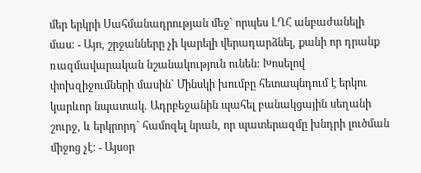մեր երկրի Սահմանադրության մեջ` որպես ԼՂՀ անբաժանելի մաս: - Այո, շրջանները չի կարելի վերադարձնել, քանի որ դրանք ռազմավարական նշանակություն ունեն: Խոսելով փոխզիջումների մասին` Մինսկի խումբը հետապնդում է երկու կարևոր նպատակ. Ադրբեջանին պահել բանակցային սեղանի շուրջ, և երկրորդ` համոզել նրան, որ պատերազմը խնդրի լուծման միջոց չէ: - Այսօր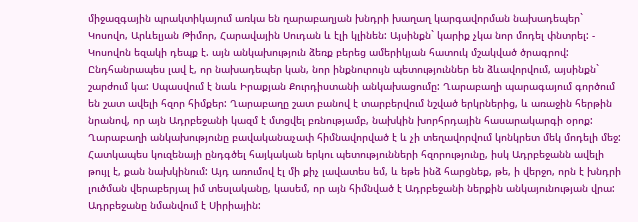միջազգային պրակտիկայում առկա են ղարաբաղյան խնդրի խաղաղ կարգավորման նախադեպեր` Կոսովո, Արևելյան Թիմոր, Հարավային Սուդան և էլի կլինեն: Այսինքն` կարիք չկա նոր մոդել փնտրել: - Կոսովոն եզակի դեպք է. այն անկախություն ձեռք բերեց ամերիկյան հատուկ մշակված ծրագրով: Ընդհանրապես լավ է, որ նախադեպեր կան, նոր ինքնուրույն պետություններ են ձևավորվում, այսինքն` շարժում կա: Սպասվում է նաև Իրաքյան Քուրդիստանի անկախացումը: Ղարաբաղի պարագայում գործում են շատ ավելի հզոր հիմքեր: Ղարաբաղը շատ բանով է տարբերվում նշված երկրներից, և առաջին հերթին նրանով, որ այն Ադրբեջանի կազմ է մտցվել բռնությամբ, նախկին խորհրդային հասարակարգի օրոք: Ղարաբաղի անկախությունը բավականաչափ հիմնավորված է և չի տեղավորվում կոնկրետ մեկ մոդելի մեջ: Հատկապես կուզենայի ընդգծել հայկական երկու պետությունների հզորությունը, իսկ Ադրբեջանն ավելի թույլ է, քան նախկինում: Այդ առումով էլ մի քիչ լավատես եմ, և եթե ինձ հարցնեք, թե, ի վերջո, որն է խնդրի լուծման վերաբերյալ իմ տեսլականը, կասեմ, որ այն հիմնված է Ադրբեջանի ներքին անկայունության վրա: Ադրբեջանը նմանվում է Սիրիային: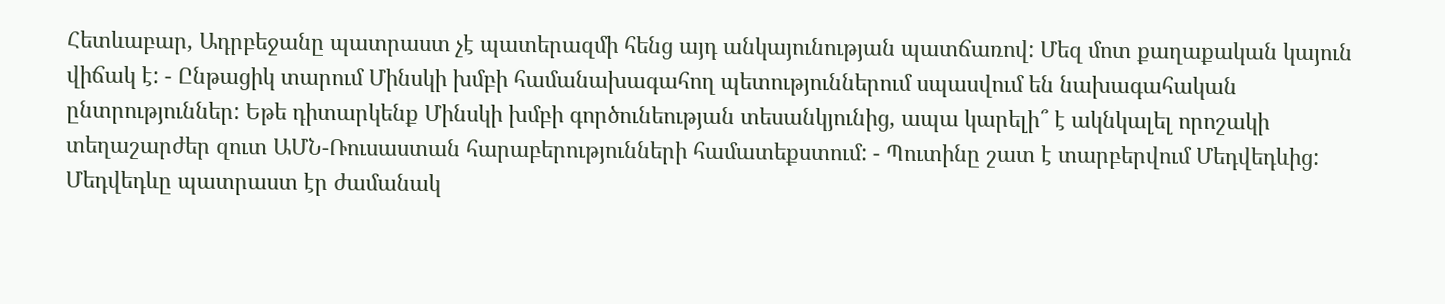Հետևաբար, Ադրբեջանը պատրաստ չէ պատերազմի հենց այդ անկայունության պատճառով: Մեզ մոտ քաղաքական կայուն վիճակ է: - Ընթացիկ տարում Մինսկի խմբի համանախագահող պետություններում սպասվում են նախագահական ընտրություններ: Եթե դիտարկենք Մինսկի խմբի գործունեության տեսանկյունից, ապա կարելի՞ է ակնկալել որոշակի տեղաշարժեր զուտ ԱՄՆ-Ռուսաստան հարաբերությունների համատեքստում: - Պուտինը շատ է տարբերվում Մեդվեդևից: Մեդվեդևը պատրաստ էր ժամանակ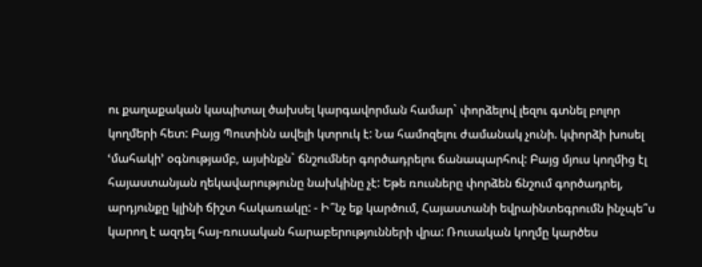ու քաղաքական կապիտալ ծախսել կարգավորման համար` փորձելով լեզու գտնել բոլոր կողմերի հետ: Բայց Պուտինն ավելի կտրուկ է: Նա համոզելու ժամանակ չունի. կփորձի խոսել ՙմահակի՚ օգնությամբ, այսինքն` ճնշումներ գործադրելու ճանապարհով: Բայց մյուս կողմից էլ հայաստանյան ղեկավարությունը նախկինը չէ: Եթե ռուսները փորձեն ճնշում գործադրել, արդյունքը կլինի ճիշտ հակառակը: - Ի՞նչ եք կարծում, Հայաստանի եվրաինտեգրումն ինչպե՞ս կարող է ազդել հայ-ռուսական հարաբերությունների վրա: Ռուսական կողմը կարծես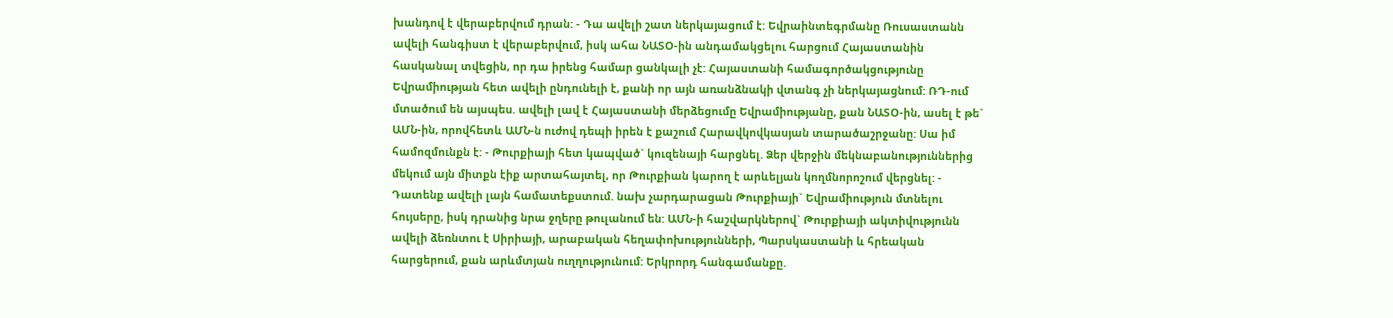խանդով է վերաբերվում դրան: - Դա ավելի շատ ներկայացում է: Եվրաինտեգրմանը Ռուսաստանն ավելի հանգիստ է վերաբերվում, իսկ ահա ՆԱՏՕ-ին անդամակցելու հարցում Հայաստանին հասկանալ տվեցին, որ դա իրենց համար ցանկալի չէ: Հայաստանի համագործակցությունը Եվրամիության հետ ավելի ընդունելի է, քանի որ այն առանձնակի վտանգ չի ներկայացնում: ՌԴ-ում մտածում են այսպես. ավելի լավ է Հայաստանի մերձեցումը Եվրամիությանը, քան ՆԱՏՕ-ին, ասել է թե` ԱՄՆ-ին, որովհետև ԱՄՆ-ն ուժով դեպի իրեն է քաշում Հարավկովկասյան տարածաշրջանը: Սա իմ համոզմունքն է: - Թուրքիայի հետ կապված` կուզենայի հարցնել. Ձեր վերջին մեկնաբանություններից մեկում այն միտքն էիք արտահայտել, որ Թուրքիան կարող է արևելյան կողմնորոշում վերցնել: - Դատենք ավելի լայն համատեքստում. նախ չարդարացան Թուրքիայի` Եվրամիություն մտնելու հույսերը, իսկ դրանից նրա ջղերը թուլանում են: ԱՄՆ-ի հաշվարկներով` Թուրքիայի ակտիվությունն ավելի ձեռնտու է Սիրիայի, արաբական հեղափոխությունների, Պարսկաստանի և հրեական հարցերում, քան արևմտյան ուղղությունում: Երկրորդ հանգամանքը.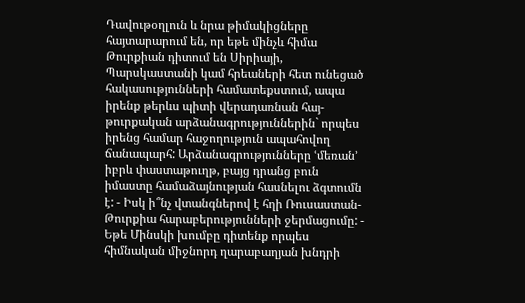Դավութօղլուն և նրա թիմակիցները հայտարարում են, որ եթե մինչև հիմա Թուրքիան դիտում են Սիրիայի, Պարսկաստանի կամ հրեաների հետ ունեցած հակասությունների համատեքստում, ապա իրենք թերևս պիտի վերադառնան հայ-թուրքական արձանագրություններին` որպես իրենց համար հաջողություն ապահովող ճանապարհ: Արձանագրությունները ՙմեռան՚ իբրև փաստաթուղթ, բայց դրանց բուն իմաստը համաձայնության հասնելու ձգտումն է: - Իսկ ի՞նչ վտանգներով է հղի Ռուսաստան-Թուրքիա հարաբերությունների ջերմացումը: - Եթե Մինսկի խումբը դիտենք որպես հիմնական միջնորդ ղարաբաղյան խնդրի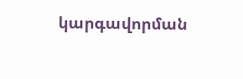կարգավորման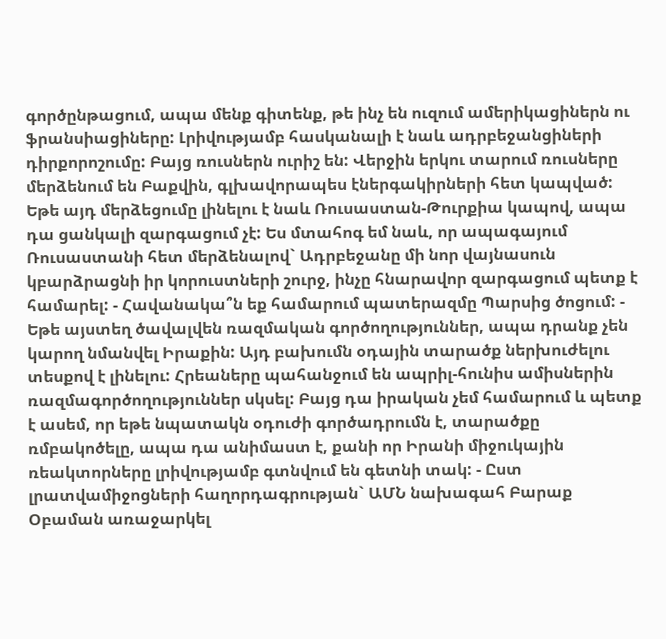գործընթացում, ապա մենք գիտենք, թե ինչ են ուզում ամերիկացիներն ու ֆրանսիացիները: Լրիվությամբ հասկանալի է նաև ադրբեջանցիների դիրքորոշումը: Բայց ռուսներն ուրիշ են: Վերջին երկու տարում ռուսները մերձենում են Բաքվին, գլխավորապես էներգակիրների հետ կապված: Եթե այդ մերձեցումը լինելու է նաև Ռուսաստան-Թուրքիա կապով, ապա դա ցանկալի զարգացում չէ: Ես մտահոգ եմ նաև, որ ապագայում Ռուսաստանի հետ մերձենալով` Ադրբեջանը մի նոր վայնասուն կբարձրացնի իր կորուստների շուրջ, ինչը հնարավոր զարգացում պետք է համարել: - Հավանակա՞ն եք համարում պատերազմը Պարսից ծոցում: - Եթե այստեղ ծավալվեն ռազմական գործողություններ, ապա դրանք չեն կարող նմանվել Իրաքին: Այդ բախումն օդային տարածք ներխուժելու տեսքով է լինելու: Հրեաները պահանջում են ապրիլ-հունիս ամիսներին ռազմագործողություններ սկսել: Բայց դա իրական չեմ համարում և պետք է ասեմ, որ եթե նպատակն օդուժի գործադրումն է, տարածքը ռմբակոծելը, ապա դա անիմաստ է, քանի որ Իրանի միջուկային ռեակտորները լրիվությամբ գտնվում են գետնի տակ: - Ըստ լրատվամիջոցների հաղորդագրության` ԱՄՆ նախագահ Բարաք Օբաման առաջարկել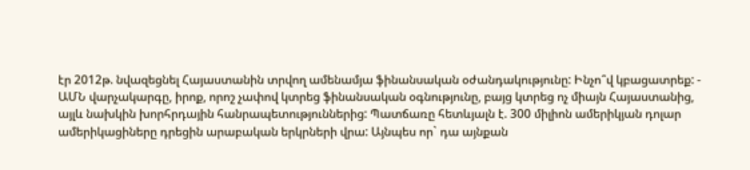էր 2012թ. նվազեցնել Հայաստանին տրվող ամենամյա ֆինանսական օժանդակությունը: Ինչո՞վ կբացատրեք: - ԱՄՆ վարչակարգը, իրոք, որոշ չափով կտրեց ֆինանսական օգնությունը, բայց կտրեց ոչ միայն Հայաստանից, այլև նախկին խորհրդային հանրապետություններից: Պատճառը հետևյալն է. 300 միլիոն ամերիկյան դոլար ամերիկացիները դրեցին արաբական երկրների վրա: Այնպես որ` դա այնքան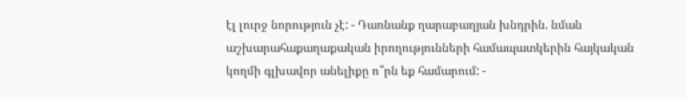էլ լուրջ նորություն չէ: - Դառնանք ղարաբաղյան խնդրին. նման աշխարահաքաղաքական իրողությունների համապատկերին հայկական կողմի գլխավոր անելիքը ո՞րն եք համարում: -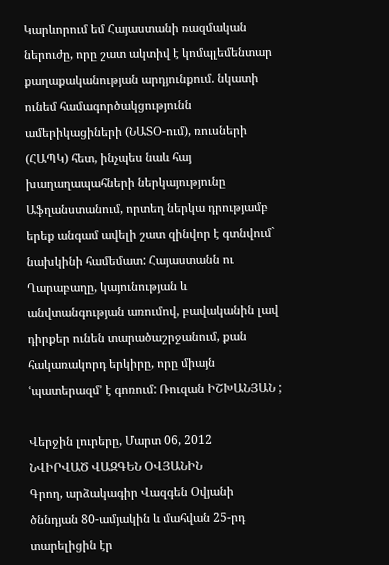Կարևորում եմ Հայաստանի ռազմական ներուժը, որը շատ ակտիվ է կոմպլեմենտար քաղաքականության արդյունքում. նկատի ունեմ համագործակցությունն ամերիկացիների (ՆԱՏՕ-ում), ռուսների (ՀԱՊԿ) հետ, ինչպես նաև հայ խաղաղապահների ներկայությունը Աֆղանստանում, որտեղ ներկա դրությամբ երեք անգամ ավելի շատ զինվոր է գտնվում` նախկինի համեմատ: Հայաստանն ու Ղարաբաղը, կայունության և անվտանգության առումով, բավականին լավ դիրքեր ունեն տարածաշրջանում, քան հակառակորդ երկիրը, որը միայն ՙպատերազմ՚ է գոռում: Ռուզան ԻՇԽԱՆՅԱՆ ;

Վերջին լուրերը, Մարտ 06, 2012
ՆՎԻՐՎԱԾ ՎԱԶԳԵՆ ՕՎՅԱՆԻՆ
Գրող, արձակագիր Վազգեն Օվյանի ծննդյան 80-ամյակին և մահվան 25-րդ տարելիցին էր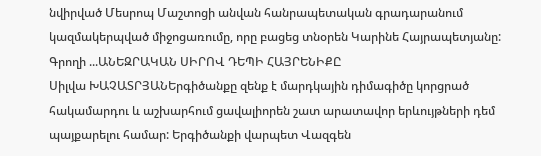նվիրված Մեսրոպ Մաշտոցի անվան հանրապետական գրադարանում կազմակերպված միջոցառումը, որը բացեց տնօրեն Կարինե Հայրապետյանը: Գրողի ...ԱՆԵԶՐԱԿԱՆ ՍԻՐՈՎ ԴԵՊԻ ՀԱՅՐԵՆԻՔԸ
Սիլվա ԽԱՉԱՏՐՅԱՆԵրգիծանքը զենք է մարդկային դիմագիծը կորցրած հակամարդու և աշխարհում ցավալիորեն շատ արատավոր երևույթների դեմ պայքարելու համար: Երգիծանքի վարպետ Վազգեն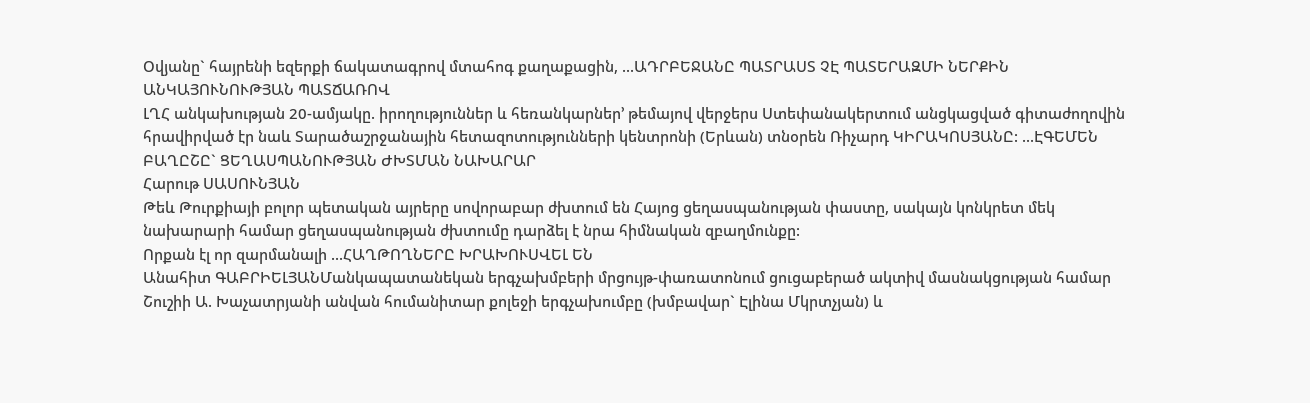Օվյանը` հայրենի եզերքի ճակատագրով մտահոգ քաղաքացին, ...ԱԴՐԲԵՋԱՆԸ ՊԱՏՐԱՍՏ ՉԷ ՊԱՏԵՐԱԶՄԻ ՆԵՐՔԻՆ ԱՆԿԱՅՈՒՆՈՒԹՅԱՆ ՊԱՏՃԱՌՈՎ
ԼՂՀ անկախության 20-ամյակը. իրողություններ և հեռանկարներ՚ թեմայով վերջերս Ստեփանակերտում անցկացված գիտաժողովին հրավիրված էր նաև Տարածաշրջանային հետազոտությունների կենտրոնի (Երևան) տնօրեն Ռիչարդ ԿԻՐԱԿՈՍՅԱՆԸ: ...ԷԳԵՄԵՆ ԲԱՂԸՇԸ` ՑԵՂԱՍՊԱՆՈՒԹՅԱՆ ԺԽՏՄԱՆ ՆԱԽԱՐԱՐ
Հարութ ՍԱՍՈՒՆՅԱՆ
Թեև Թուրքիայի բոլոր պետական այրերը սովորաբար ժխտում են Հայոց ցեղասպանության փաստը, սակայն կոնկրետ մեկ նախարարի համար ցեղասպանության ժխտումը դարձել է նրա հիմնական զբաղմունքը:
Որքան էլ որ զարմանալի ...ՀԱՂԹՈՂՆԵՐԸ ԽՐԱԽՈՒՍՎԵԼ ԵՆ
Անահիտ ԳԱԲՐԻԵԼՅԱՆՄանկապատանեկան երգչախմբերի մրցույթ-փառատոնում ցուցաբերած ակտիվ մասնակցության համար Շուշիի Ա. Խաչատրյանի անվան հումանիտար քոլեջի երգչախումբը (խմբավար` Էլինա Մկրտչյան) և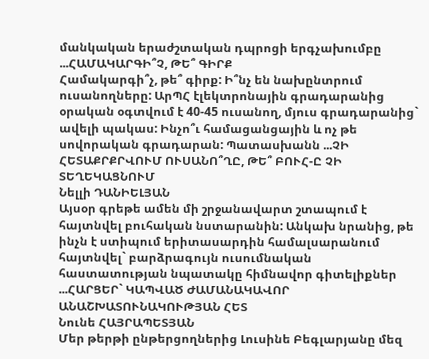մանկական երաժշտական դպրոցի երգչախումբը ...ՀԱՄԱԿԱՐԳԻ՞Չ, ԹԵ՞ ԳԻՐՔ
Համակարգի՞չ, թե՞ գիրք: Ի՞նչ են նախընտրում ուսանողները: ԱրՊՀ էլեկտրոնային գրադարանից օրական օգտվում է 40-45 ուսանող, մյուս գրադարանից` ավելի պակաս: Ինչո՞ւ համացանցային և ոչ թե սովորական գրադարան: Պատասխանն ...ՉԻ ՀԵՏԱՔՐՔՐՎՈՒՄ ՈՒՍԱՆՈ՞ՂԸ, ԹԵ՞ ԲՈՒՀ-Ը ՉԻ ՏԵՂԵԿԱՑՆՈՒՄ
Նելլի ԴԱՆԻԵԼՅԱՆ
Այսօր գրեթե ամեն մի շրջանավարտ շտապում է հայտնվել բուհական նստարանին: Անկախ նրանից, թե ինչն է ստիպում երիտասարդին համալսարանում հայտնվել` բարձրագույն ուսումնական հաստատության նպատակը հիմնավոր գիտելիքներ ...ՀԱՐՑԵՐ` ԿԱՊՎԱԾ ԺԱՄԱՆԱԿԱՎՈՐ ԱՆԱՇԽԱՏՈՒՆԱԿՈՒԹՅԱՆ ՀԵՏ
Նունե ՀԱՅՐԱՊԵՏՅԱՆ
Մեր թերթի ընթերցողներից Լուսինե Բեգլարյանը մեզ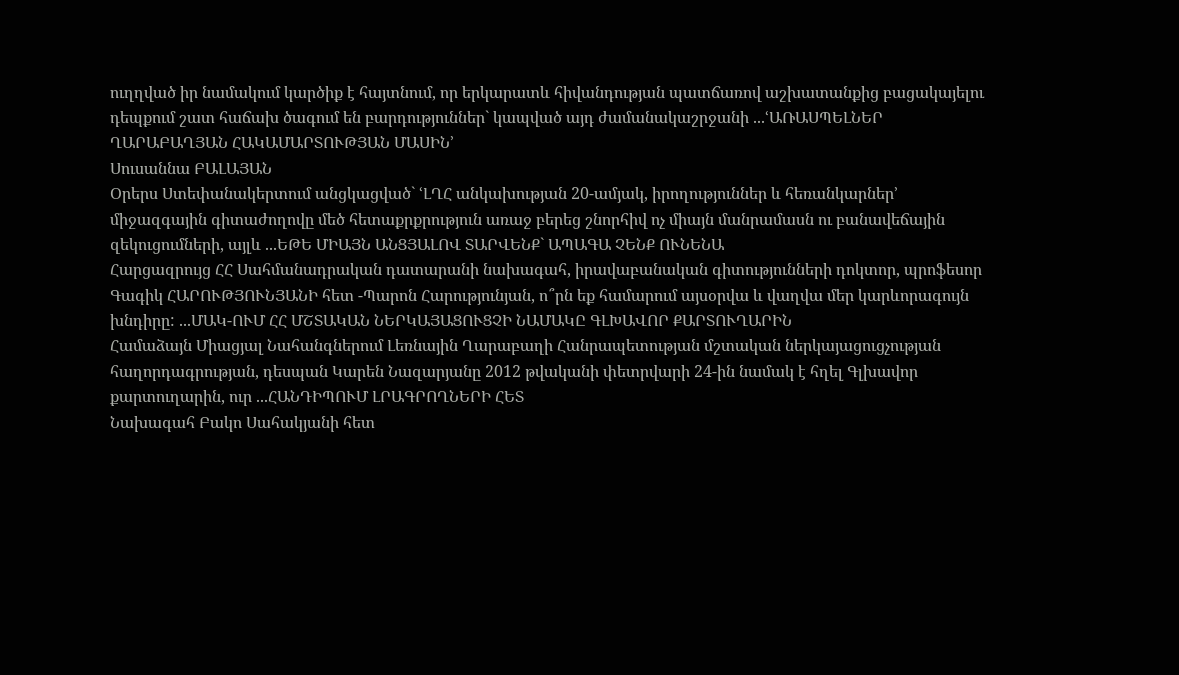ուղղված իր նամակում կարծիք է հայտնում, որ երկարատև հիվանդության պատճառով աշխատանքից բացակայելու դեպքում շատ հաճախ ծագում են բարդություններ` կապված այդ ժամանակաշրջանի ...ՙԱՌԱՍՊԵԼՆԵՐ ՂԱՐԱԲԱՂՅԱՆ ՀԱԿԱՄԱՐՏՈՒԹՅԱՆ ՄԱՍԻՆ՚
Սուսաննա ԲԱԼԱՅԱՆ
Օրերս Ստեփանակերտում անցկացված` ՙԼՂՀ անկախության 20-ամյակ, իրողություններ և հեռանկարներ՚ միջազգային գիտաժողովը մեծ հետաքրքրություն առաջ բերեց շնորհիվ ոչ միայն մանրամասն ու բանավեճային զեկուցումների, այլև ...ԵԹԵ ՄԻԱՅՆ ԱՆՑՅԱԼՈՎ ՏԱՐՎԵՆՔ` ԱՊԱԳԱ ՉԵՆՔ ՈՒՆԵՆԱ
Հարցազրույց ՀՀ Սահմանադրական դատարանի նախագահ, իրավաբանական գիտությունների դոկտոր, պրոֆեսոր Գագիկ ՀԱՐՈՒԹՅՈՒՆՅԱՆԻ հետ -Պարոն Հարությունյան, ո՞րն եք համարում այսօրվա և վաղվա մեր կարևորագույն խնդիրը: ...ՄԱԿ-ՈՒՄ ՀՀ ՄՇՏԱԿԱՆ ՆԵՐԿԱՅԱՑՈՒՑՉԻ ՆԱՄԱԿԸ ԳԼԽԱՎՈՐ ՔԱՐՏՈՒՂԱՐԻՆ
Համաձայն Միացյալ Նահանգներում Լեռնային Ղարաբաղի Հանրապետության մշտական ներկայացուցչության հաղորդագրության, դեսպան Կարեն Նազարյանը 2012 թվականի փետրվարի 24-ին նամակ է հղել Գլխավոր քարտուղարին, ուր ...ՀԱՆԴԻՊՈՒՄ ԼՐԱԳՐՈՂՆԵՐԻ ՀԵՏ
Նախագահ Բակո Սահակյանի հետ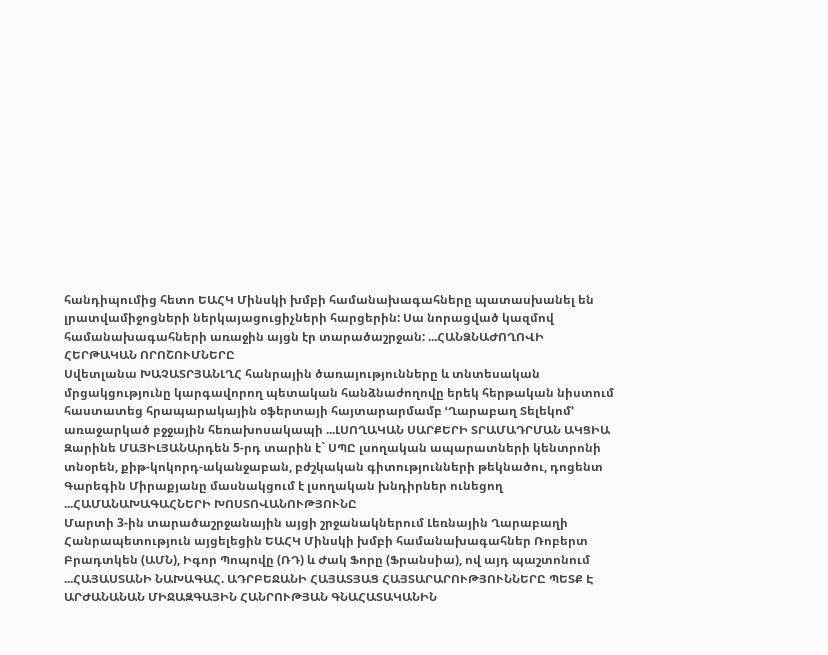հանդիպումից հետո ԵԱՀԿ Մինսկի խմբի համանախագահները պատասխանել են լրատվամիջոցների ներկայացուցիչների հարցերին: Սա նորացված կազմով համանախագահների առաջին այցն էր տարածաշրջան: ...ՀԱՆՁՆԱԺՈՂՈՎԻ ՀԵՐԹԱԿԱՆ ՈՐՈՇՈՒՄՆԵՐԸ
Սվետլանա ԽԱՉԱՏՐՅԱՆԼՂՀ հանրային ծառայությունները և տնտեսական մրցակցությունը կարգավորող պետական հանձնաժողովը երեկ հերթական նիստում հաստատեց հրապարակային օֆերտայի հայտարարմամբ ՙՂարաբաղ Տելեկոմ՚ առաջարկած բջջային հեռախոսակապի ...ԼՍՈՂԱԿԱՆ ՍԱՐՔԵՐԻ ՏՐԱՄԱԴՐՄԱՆ ԱԿՑԻԱ
Զարինե ՄԱՅԻԼՅԱՆԱրդեն 5-րդ տարին է` ՍՊԸ լսողական ապարատների կենտրոնի տնօրեն, քիթ-կոկորդ-ականջաբան, բժշկական գիտությունների թեկնածու, դոցենտ Գարեգին Միրաքյանը մասնակցում է լսողական խնդիրներ ունեցող ...ՀԱՄԱՆԱԽԱԳԱՀՆԵՐԻ ԽՈՍՏՈՎԱՆՈՒԹՅՈՒՆԸ
Մարտի 3-ին տարածաշրջանային այցի շրջանակներում Լեռնային Ղարաբաղի Հանրապետություն այցելեցին ԵԱՀԿ Մինսկի խմբի համանախագահներ Ռոբերտ Բրադտկեն (ԱՄՆ), Իգոր Պոպովը (ՌԴ) և Ժակ Ֆորը (Ֆրանսիա), ով այդ պաշտոնում ...ՀԱՅԱՍՏԱՆԻ ՆԱԽԱԳԱՀ. ԱԴՐԲԵՋԱՆԻ ՀԱՅԱՏՅԱՑ ՀԱՅՏԱՐԱՐՈՒԹՅՈՒՆՆԵՐԸ ՊԵՏՔ Է ԱՐԺԱՆԱՆԱՆ ՄԻՋԱԶԳԱՅԻՆ ՀԱՆՐՈՒԹՅԱՆ ԳՆԱՀԱՏԱԿԱՆԻՆ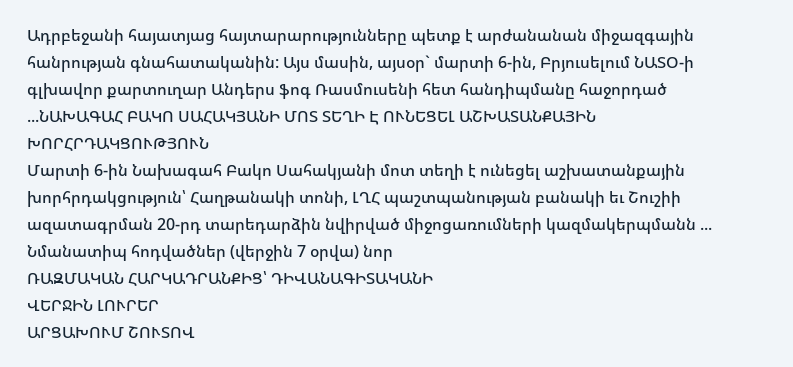Ադրբեջանի հայատյաց հայտարարությունները պետք է արժանանան միջազգային հանրության գնահատականին: Այս մասին, այսօր` մարտի 6-ին, Բրյուսելում ՆԱՏՕ-ի գլխավոր քարտուղար Անդերս ֆոգ Ռասմուսենի հետ հանդիպմանը հաջորդած ...ՆԱԽԱԳԱՀ ԲԱԿՈ ՍԱՀԱԿՅԱՆԻ ՄՈՏ ՏԵՂԻ Է ՈՒՆԵՑԵԼ ԱՇԽԱՏԱՆՔԱՅԻՆ ԽՈՐՀՐԴԱԿՑՈՒԹՅՈՒՆ
Մարտի 6-ին Նախագահ Բակո Սահակյանի մոտ տեղի է ունեցել աշխատանքային խորհրդակցություն՝ Հաղթանակի տոնի, ԼՂՀ պաշտպանության բանակի եւ Շուշիի ազատագրման 20-րդ տարեդարձին նվիրված միջոցառումների կազմակերպմանն ...
Նմանատիպ հոդվածներ (վերջին 7 օրվա) նոր
ՌԱԶՄԱԿԱՆ ՀԱՐԿԱԴՐԱՆՔԻՑ՝ ԴԻՎԱՆԱԳԻՏԱԿԱՆԻ
ՎԵՐՋԻՆ ԼՈՒՐԵՐ
ԱՐՑԱԽՈՒՄ ՇՈՒՏՈՎ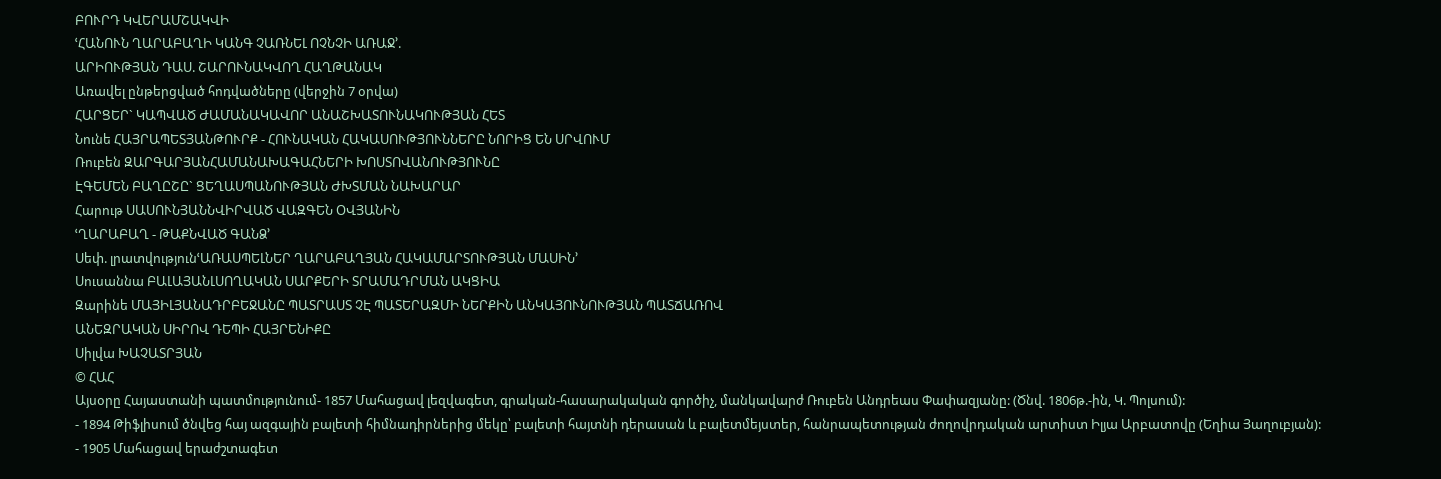ԲՈՒՐԴ ԿՎԵՐԱՄՇԱԿՎԻ
ՙՀԱՆՈՒՆ ՂԱՐԱԲԱՂԻ ԿԱՆԳ ՉԱՌՆԵԼ ՈՉՆՉԻ ԱՌԱՋ՚.
ԱՐԻՈՒԹՅԱՆ ԴԱՍ. ՇԱՐՈՒՆԱԿՎՈՂ ՀԱՂԹԱՆԱԿ
Առավել ընթերցված հոդվածները (վերջին 7 օրվա)
ՀԱՐՑԵՐ` ԿԱՊՎԱԾ ԺԱՄԱՆԱԿԱՎՈՐ ԱՆԱՇԽԱՏՈՒՆԱԿՈՒԹՅԱՆ ՀԵՏ
Նունե ՀԱՅՐԱՊԵՏՅԱՆԹՈՒՐՔ - ՀՈՒՆԱԿԱՆ ՀԱԿԱՍՈՒԹՅՈՒՆՆԵՐԸ ՆՈՐԻՑ ԵՆ ՍՐՎՈՒՄ
Ռուբեն ԶԱՐԳԱՐՅԱՆՀԱՄԱՆԱԽԱԳԱՀՆԵՐԻ ԽՈՍՏՈՎԱՆՈՒԹՅՈՒՆԸ
ԷԳԵՄԵՆ ԲԱՂԸՇԸ` ՑԵՂԱՍՊԱՆՈՒԹՅԱՆ ԺԽՏՄԱՆ ՆԱԽԱՐԱՐ
Հարութ ՍԱՍՈՒՆՅԱՆՆՎԻՐՎԱԾ ՎԱԶԳԵՆ ՕՎՅԱՆԻՆ
ՙՂԱՐԱԲԱՂ - ԹԱՔՆՎԱԾ ԳԱՆՁ՚
Սեփ. լրատվությունՙԱՌԱՍՊԵԼՆԵՐ ՂԱՐԱԲԱՂՅԱՆ ՀԱԿԱՄԱՐՏՈՒԹՅԱՆ ՄԱՍԻՆ՚
Սուսաննա ԲԱԼԱՅԱՆԼՍՈՂԱԿԱՆ ՍԱՐՔԵՐԻ ՏՐԱՄԱԴՐՄԱՆ ԱԿՑԻԱ
Զարինե ՄԱՅԻԼՅԱՆԱԴՐԲԵՋԱՆԸ ՊԱՏՐԱՍՏ ՉԷ ՊԱՏԵՐԱԶՄԻ ՆԵՐՔԻՆ ԱՆԿԱՅՈՒՆՈՒԹՅԱՆ ՊԱՏՃԱՌՈՎ
ԱՆԵԶՐԱԿԱՆ ՍԻՐՈՎ ԴԵՊԻ ՀԱՅՐԵՆԻՔԸ
Սիլվա ԽԱՉԱՏՐՅԱՆ
© ՀԱՀ
Այսօրը Հայաստանի պատմությունում- 1857 Մահացավ լեզվագետ, գրական-հասարակական գործիչ, մանկավարժ Ռուբեն Անդրեաս Փափազյանը: (Ծնվ. 1806թ.-ին, Կ. Պոլսում):
- 1894 Թիֆլիսում ծնվեց հայ ազգային բալետի հիմնադիրներից մեկը՝ բալետի հայտնի դերասան և բալետմեյստեր, հանրապետության ժողովրդական արտիստ Իլյա Արբատովը (Եղիա Յաղուբյան):
- 1905 Մահացավ երաժշտագետ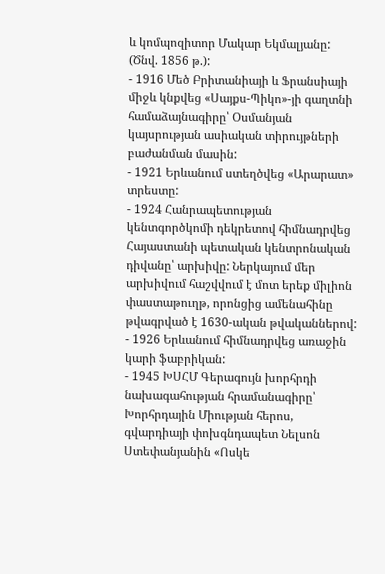և կոմպոզիտոր Մակար Եկմալյանը: (Ծնվ. 1856 թ.):
- 1916 Մեծ Բրիտանիայի և Ֆրանսիայի միջև կնքվեց «Սայքս-Պիկո»-յի գաղտնի համաձայնագիրը՝ Օսմանյան կայսրության ասիական տիրույթների բաժանման մասին:
- 1921 Երևանում ստեղծվեց «Արարատ» տրեստը:
- 1924 Հանրապետության կենտգործկոմի դեկրետով հիմնադրվեց Հայաստանի պետական կենտրոնական դիվանը՝ արխիվը: Ներկայում մեր արխիվում հաշվվում է մոտ երեք միլիոն փաստաթուղթ, որոնցից ամենահինը թվագրված է 1630-ական թվականներով:
- 1926 Երևանում հիմնադրվեց առաջին կարի ֆաբրիկան:
- 1945 ԽՍՀՄ Գերագույն խորհրդի նախագահության հրամանագիրը՝ Խորհրդային Միության հերոս, գվարդիայի փոխգնդապետ Նելսոն Ստեփանյանին «Ոսկե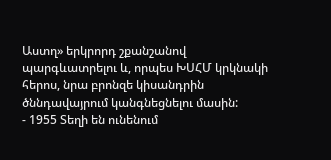Աստղ» երկրորդ շքանշանով պարգևատրելու և, որպես ԽՍՀՄ կրկնակի հերոս, նրա բրոնզե կիսանդրին ծննդավայրում կանգնեցնելու մասին:
- 1955 Տեղի են ունենում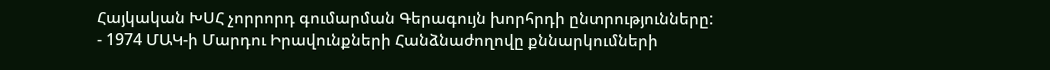Հայկական ԽՍՀ չորրորդ գումարման Գերագույն խորհրդի ընտրությունները:
- 1974 ՄԱԿ-ի Մարդու Իրավունքների Հանձնաժողովը քննարկումների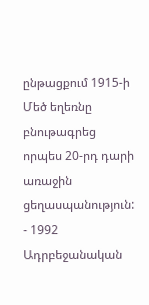ընթացքում 1915-ի Մեծ եղեռնը բնութագրեց որպես 20-րդ դարի առաջին ցեղասպանություն:
- 1992 Ադրբեջանական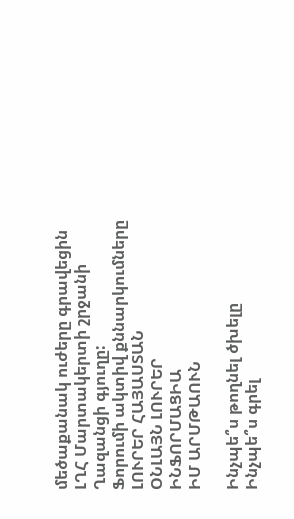մեծաքանակ ուժերը գրավեցին ԼՂՀ Մարտակերտի շրջանի Ղազանցի գյուղը:
Ֆորումի ակտիվ քննարկումները
ԼՈՒՐԵՐ ՀԱՅԱՍՏԱՆ
ՕՆԼԱՅՆ ԼՈՒՐԵՐ
ԻՆՖՈՐՄԱՑԻԱ
ԻՄ ԱՐՄԹԱՈՒՆ

Ինչպե՞ս թողնել ծխելը
Ինչպե՞ս գրել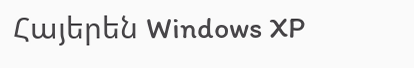Հայերեն Windows XP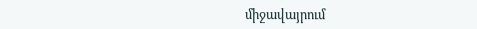միջավայրում